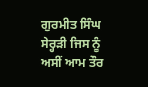ਗੁਰਮੀਤ ਸਿੰਘ
ਸੇਰ੍ਹੜੀ ਜਿਸ ਨੂੰ ਅਸੀਂ ਆਮ ਤੌਰ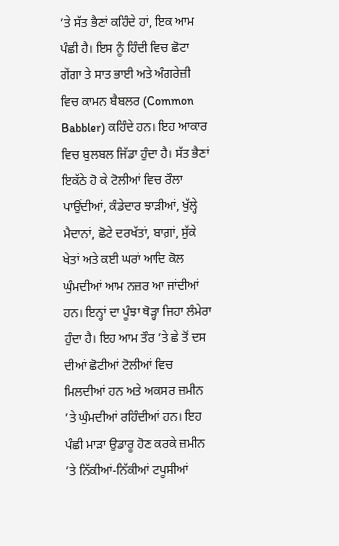’ਤੇ ਸੱਤ ਭੈਣਾਂ ਕਹਿੰਦੇ ਹਾਂ, ਇਕ ਆਮ ਪੰਛੀ ਹੈ। ਇਸ ਨੂੰ ਹਿੰਦੀ ਵਿਚ ਛੋਟਾ ਗੇਂਗਾ ਤੇ ਸਾਤ ਭਾਈ ਅਤੇ ਅੰਗਰੇਜ਼ੀ ਵਿਚ ਕਾਮਨ ਬੈਬਲਰ (Common Babbler) ਕਹਿੰਦੇ ਹਨ। ਇਹ ਆਕਾਰ ਵਿਚ ਬੁਲਬਲ ਜਿੱਡਾ ਹੁੰਦਾ ਹੈ। ਸੱਤ ਭੈਣਾਂ ਇਕੱਠੇ ਹੋ ਕੇ ਟੋਲੀਆਂ ਵਿਚ ਰੌਲਾ ਪਾਉਂਦੀਆਂ, ਕੰਡੇਦਾਰ ਝਾੜੀਆਂ, ਖੁੱਲ੍ਹੇ ਮੈਦਾਨਾਂ, ਛੋਟੇ ਦਰਖੱਤਾਂ, ਬਾਗ਼ਾਂ, ਸੁੱਕੇ ਖੇਤਾਂ ਅਤੇ ਕਈ ਘਰਾਂ ਆਦਿ ਕੋਲ ਘੁੰਮਦੀਆਂ ਆਮ ਨਜ਼ਰ ਆ ਜਾਂਦੀਆਂ ਹਨ। ਇਨ੍ਹਾਂ ਦਾ ਪੂੰਝਾ ਥੋੜ੍ਹਾ ਜਿਹਾ ਲੰਮੇਰਾ ਹੁੰਦਾ ਹੈ। ਇਹ ਆਮ ਤੌਰ ’ਤੇ ਛੇ ਤੋਂ ਦਸ ਦੀਆਂ ਛੋਟੀਆਂ ਟੋਲੀਆਂ ਵਿਚ ਮਿਲਦੀਆਂ ਹਨ ਅਤੇ ਅਕਸਰ ਜ਼ਮੀਨ ’ਤੇ ਘੁੰਮਦੀਆਂ ਰਹਿੰਦੀਆਂ ਹਨ। ਇਹ ਪੰਛੀ ਮਾੜਾ ਉਡਾਰੂ ਹੋਣ ਕਰਕੇ ਜ਼ਮੀਨ ’ਤੇ ਨਿੱਕੀਆਂ-ਨਿੱਕੀਆਂ ਟਪੂਸੀਆਂ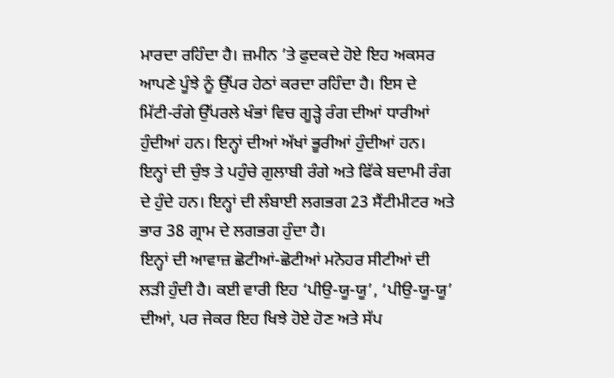ਮਾਰਦਾ ਰਹਿੰਦਾ ਹੈ। ਜ਼ਮੀਨ ’ਤੇ ਫੁਦਕਦੇ ਹੋਏ ਇਹ ਅਕਸਰ ਆਪਣੇ ਪੂੰਝੇ ਨੂੰ ਉੱਪਰ ਹੇਠਾਂ ਕਰਦਾ ਰਹਿੰਦਾ ਹੈ। ਇਸ ਦੇ ਮਿੱਟੀ-ਰੰਗੇ ਉੱਪਰਲੇ ਖੰਭਾਂ ਵਿਚ ਗੂੜ੍ਹੇ ਰੰਗ ਦੀਆਂ ਧਾਰੀਆਂ ਹੁੰਦੀਆਂ ਹਨ। ਇਨ੍ਹਾਂ ਦੀਆਂ ਅੱਖਾਂ ਭੂਰੀਆਂ ਹੁੰਦੀਆਂ ਹਨ। ਇਨ੍ਹਾਂ ਦੀ ਚੁੰਝ ਤੇ ਪਹੁੰਚੇ ਗੁਲਾਬੀ ਰੰਗੇ ਅਤੇ ਫਿੱਕੇ ਬਦਾਮੀ ਰੰਗ ਦੇ ਹੁੰਦੇ ਹਨ। ਇਨ੍ਹਾਂ ਦੀ ਲੰਬਾਈ ਲਗਭਗ 23 ਸੈਂਟੀਮੀਟਰ ਅਤੇ ਭਾਰ 38 ਗ੍ਰਾਮ ਦੇ ਲਗਭਗ ਹੁੰਦਾ ਹੈ।
ਇਨ੍ਹਾਂ ਦੀ ਆਵਾਜ਼ ਛੋਟੀਆਂ-ਛੋਟੀਆਂ ਮਨੋਹਰ ਸੀਟੀਆਂ ਦੀ ਲੜੀ ਹੁੰਦੀ ਹੈ। ਕਈ ਵਾਰੀ ਇਹ ‘ਪੀਉ-ਯੂ-ਯੂ’, ‘ਪੀਉ-ਯੂ-ਯੂ’ ਦੀਆਂ, ਪਰ ਜੇਕਰ ਇਹ ਖਿਝੇ ਹੋਏ ਹੋਣ ਅਤੇ ਸੱਪ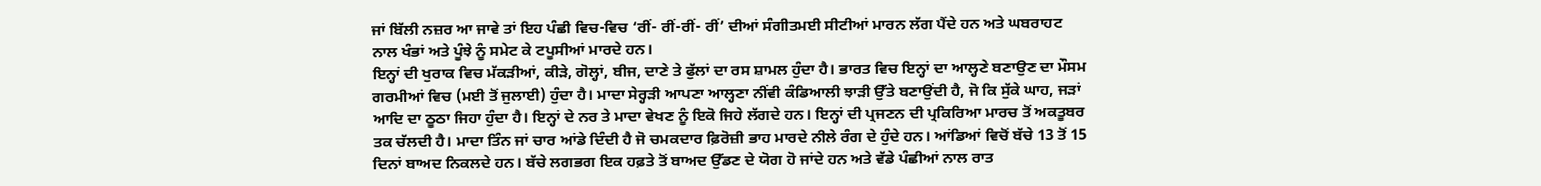ਜਾਂ ਬਿੱਲੀ ਨਜ਼ਰ ਆ ਜਾਵੇ ਤਾਂ ਇਹ ਪੰਛੀ ਵਿਚ-ਵਿਚ ‘ਰੀਂ- ਰੀਂ-ਰੀਂ- ਰੀਂ’ ਦੀਆਂ ਸੰਗੀਤਮਈ ਸੀਟੀਆਂ ਮਾਰਨ ਲੱਗ ਪੈਂਦੇ ਹਨ ਅਤੇ ਘਬਰਾਹਟ ਨਾਲ ਖੰਭਾਂ ਅਤੇ ਪੂੰਝੇ ਨੂੰ ਸਮੇਟ ਕੇ ਟਪੂਸੀਆਂ ਮਾਰਦੇ ਹਨ।
ਇਨ੍ਹਾਂ ਦੀ ਖੁਰਾਕ ਵਿਚ ਮੱਕੜੀਆਂ, ਕੀੜੇ, ਗੋਲ੍ਹਾਂ, ਬੀਜ, ਦਾਣੇ ਤੇ ਫੁੱਲਾਂ ਦਾ ਰਸ ਸ਼ਾਮਲ ਹੁੰਦਾ ਹੈ। ਭਾਰਤ ਵਿਚ ਇਨ੍ਹਾਂ ਦਾ ਆਲ੍ਹਣੇ ਬਣਾਉਣ ਦਾ ਮੌਸਮ ਗਰਮੀਆਂ ਵਿਚ (ਮਈ ਤੋਂ ਜੁਲਾਈ) ਹੁੰਦਾ ਹੈ। ਮਾਦਾ ਸੇਰ੍ਹੜੀ ਆਪਣਾ ਆਲ੍ਹਣਾ ਨੀਂਵੀ ਕੰਡਿਆਲੀ ਝਾੜੀ ਉੱਤੇ ਬਣਾਉਂਦੀ ਹੈ, ਜੋ ਕਿ ਸੁੱਕੇ ਘਾਹ, ਜੜਾਂ ਆਦਿ ਦਾ ਠੂਠਾ ਜਿਹਾ ਹੁੰਦਾ ਹੈ। ਇਨ੍ਹਾਂ ਦੇ ਨਰ ਤੇ ਮਾਦਾ ਵੇਖਣ ਨੂੰ ਇਕੋ ਜਿਹੇ ਲੱਗਦੇ ਹਨ। ਇਨ੍ਹਾਂ ਦੀ ਪ੍ਰਜਣਨ ਦੀ ਪ੍ਰਕਿਰਿਆ ਮਾਰਚ ਤੋਂ ਅਕਤੂਬਰ ਤਕ ਚੱਲਦੀ ਹੈ। ਮਾਦਾ ਤਿੰਨ ਜਾਂ ਚਾਰ ਆਂਡੇ ਦਿੰਦੀ ਹੈ ਜੋ ਚਮਕਦਾਰ ਫ਼ਿਰੋਜ਼ੀ ਭਾਹ ਮਾਰਦੇ ਨੀਲੇ ਰੰਗ ਦੇ ਹੁੰਦੇ ਹਨ। ਆਂਡਿਆਂ ਵਿਚੋਂ ਬੱਚੇ 13 ਤੋਂ 15 ਦਿਨਾਂ ਬਾਅਦ ਨਿਕਲਦੇ ਹਨ। ਬੱਚੇ ਲਗਭਗ ਇਕ ਹਫ਼ਤੇ ਤੋਂ ਬਾਅਦ ਉੱਡਣ ਦੇ ਯੋਗ ਹੋ ਜਾਂਦੇ ਹਨ ਅਤੇ ਵੱਡੇ ਪੰਛੀਆਂ ਨਾਲ ਰਾਤ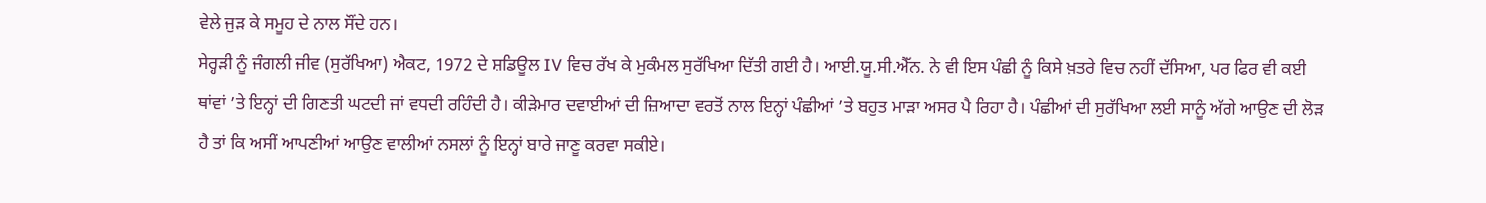ਵੇਲੇ ਜੁੜ ਕੇ ਸਮੂਹ ਦੇ ਨਾਲ ਸੌਂਦੇ ਹਨ।
ਸੇਰ੍ਹੜੀ ਨੂੰ ਜੰਗਲੀ ਜੀਵ (ਸੁਰੱਖਿਆ) ਐਕਟ, 1972 ਦੇ ਸ਼ਡਿਊਲ IV ਵਿਚ ਰੱਖ ਕੇ ਮੁਕੰਮਲ ਸੁਰੱਖਿਆ ਦਿੱਤੀ ਗਈ ਹੈ। ਆਈ.ਯੂ.ਸੀ.ਐੱਨ. ਨੇ ਵੀ ਇਸ ਪੰਛੀ ਨੂੰ ਕਿਸੇ ਖ਼ਤਰੇ ਵਿਚ ਨਹੀਂ ਦੱਸਿਆ, ਪਰ ਫਿਰ ਵੀ ਕਈ ਥਾਂਵਾਂ ’ਤੇ ਇਨ੍ਹਾਂ ਦੀ ਗਿਣਤੀ ਘਟਦੀ ਜਾਂ ਵਧਦੀ ਰਹਿੰਦੀ ਹੈ। ਕੀੜੇਮਾਰ ਦਵਾਈਆਂ ਦੀ ਜ਼ਿਆਦਾ ਵਰਤੋਂ ਨਾਲ ਇਨ੍ਹਾਂ ਪੰਛੀਆਂ ’ਤੇ ਬਹੁਤ ਮਾੜਾ ਅਸਰ ਪੈ ਰਿਹਾ ਹੈ। ਪੰਛੀਆਂ ਦੀ ਸੁਰੱਖਿਆ ਲਈ ਸਾਨੂੰ ਅੱਗੇ ਆਉਣ ਦੀ ਲੋੜ ਹੈ ਤਾਂ ਕਿ ਅਸੀਂ ਆਪਣੀਆਂ ਆਉਣ ਵਾਲੀਆਂ ਨਸਲਾਂ ਨੂੰ ਇਨ੍ਹਾਂ ਬਾਰੇ ਜਾਣੂ ਕਰਵਾ ਸਕੀਏ।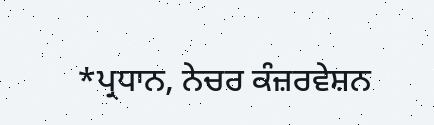*ਪ੍ਰਧਾਨ, ਨੇਚਰ ਕੰਜ਼ਰਵੇਸ਼ਨ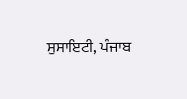ਸੁਸਾਇਟੀ, ਪੰਜਾਬ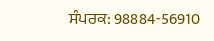ਸੰਪਰਕ: 98884-56910